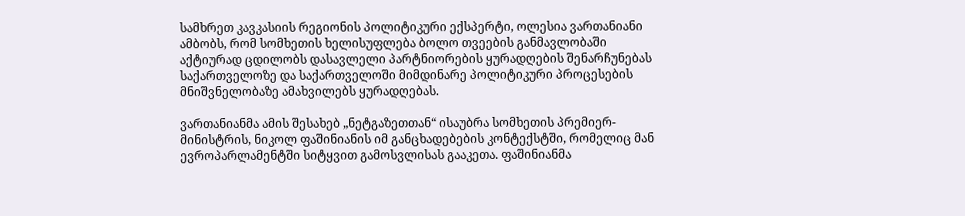სამხრეთ კავკასიის რეგიონის პოლიტიკური ექსპერტი, ოლესია ვართანიანი ამბობს, რომ სომხეთის ხელისუფლება ბოლო თვეების განმავლობაში აქტიურად ცდილობს დასავლელი პარტნიორების ყურადღების შენარჩუნებას საქართველოზე და საქართველოში მიმდინარე პოლიტიკური პროცესების მნიშვნელობაზე ამახვილებს ყურადღებას.

ვართანიანმა ამის შესახებ „ნეტგაზეთთან“ ისაუბრა სომხეთის პრემიერ-მინისტრის, ნიკოლ ფაშინიანის იმ განცხადებების კონტექსტში, რომელიც მან ევროპარლამენტში სიტყვით გამოსვლისას გააკეთა. ფაშინიანმა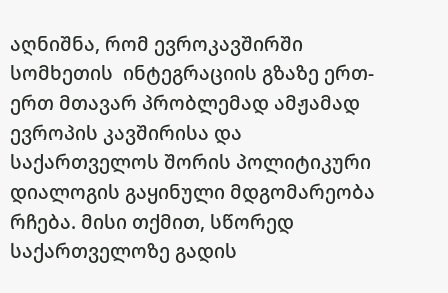აღნიშნა, რომ ევროკავშირში სომხეთის  ინტეგრაციის გზაზე ერთ-ერთ მთავარ პრობლემად ამჟამად ევროპის კავშირისა და საქართველოს შორის პოლიტიკური დიალოგის გაყინული მდგომარეობა რჩება. მისი თქმით, სწორედ საქართველოზე გადის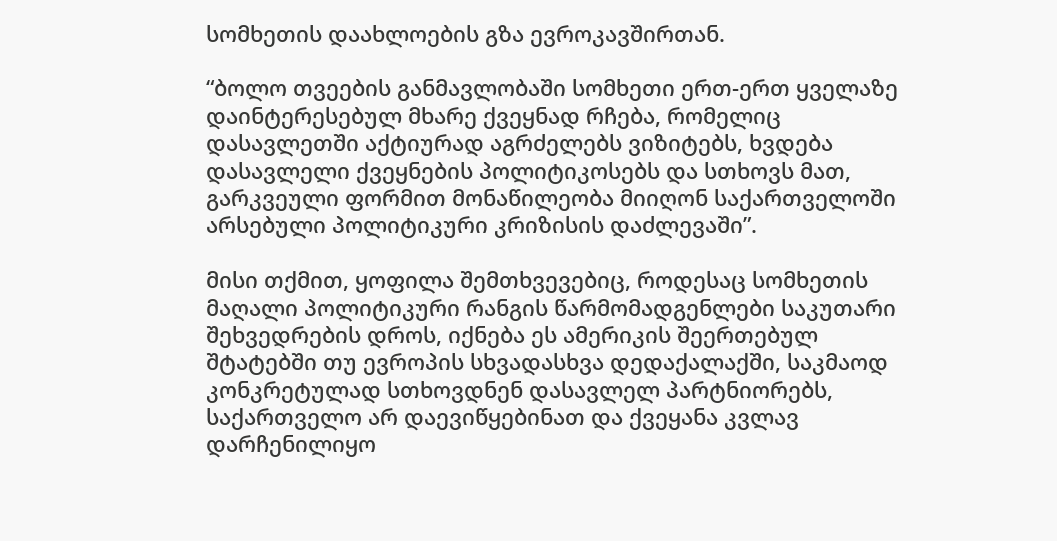სომხეთის დაახლოების გზა ევროკავშირთან.

“ბოლო თვეების განმავლობაში სომხეთი ერთ-ერთ ყველაზე დაინტერესებულ მხარე ქვეყნად რჩება, რომელიც დასავლეთში აქტიურად აგრძელებს ვიზიტებს, ხვდება დასავლელი ქვეყნების პოლიტიკოსებს და სთხოვს მათ, გარკვეული ფორმით მონაწილეობა მიიღონ საქართველოში არსებული პოლიტიკური კრიზისის დაძლევაში”.

მისი თქმით, ყოფილა შემთხვევებიც, როდესაც სომხეთის მაღალი პოლიტიკური რანგის წარმომადგენლები საკუთარი შეხვედრების დროს, იქნება ეს ამერიკის შეერთებულ შტატებში თუ ევროპის სხვადასხვა დედაქალაქში, საკმაოდ კონკრეტულად სთხოვდნენ დასავლელ პარტნიორებს, საქართველო არ დაევიწყებინათ და ქვეყანა კვლავ დარჩენილიყო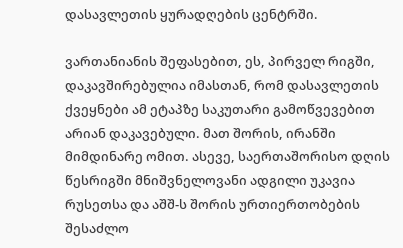დასავლეთის ყურადღების ცენტრში.

ვართანიანის შეფასებით, ეს, პირველ რიგში, დაკავშირებულია იმასთან, რომ დასავლეთის ქვეყნები ამ ეტაპზე საკუთარი გამოწვევებით არიან დაკავებული. მათ შორის, ირანში მიმდინარე ომით. ასევე, საერთაშორისო დღის წესრიგში მნიშვნელოვანი ადგილი უკავია რუსეთსა და აშშ-ს შორის ურთიერთობების შესაძლო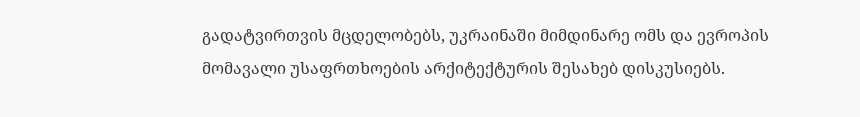გადატვირთვის მცდელობებს, უკრაინაში მიმდინარე ომს და ევროპის მომავალი უსაფრთხოების არქიტექტურის შესახებ დისკუსიებს.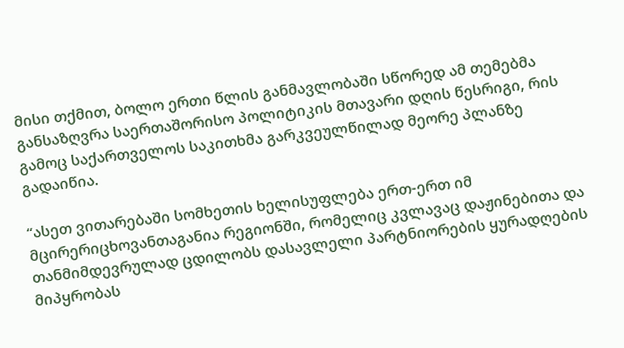მისი თქმით, ბოლო ერთი წლის განმავლობაში სწორედ ამ თემებმა განსაზღვრა საერთაშორისო პოლიტიკის მთავარი დღის წესრიგი, რის გამოც საქართველოს საკითხმა გარკვეულწილად მეორე პლანზე გადაიწია.

“ასეთ ვითარებაში სომხეთის ხელისუფლება ერთ-ერთ იმ მცირერიცხოვანთაგანია რეგიონში, რომელიც კვლავაც დაჟინებითა და თანმიმდევრულად ცდილობს დასავლელი პარტნიორების ყურადღების მიპყრობას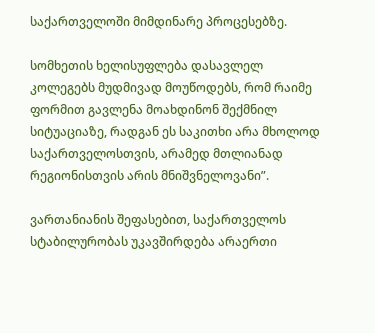საქართველოში მიმდინარე პროცესებზე.

სომხეთის ხელისუფლება დასავლელ კოლეგებს მუდმივად მოუწოდებს, რომ რაიმე ფორმით გავლენა მოახდინონ შექმნილ სიტუაციაზე, რადგან ეს საკითხი არა მხოლოდ საქართველოსთვის, არამედ მთლიანად რეგიონისთვის არის მნიშვნელოვანი”.

ვართანიანის შეფასებით, საქართველოს სტაბილურობას უკავშირდება არაერთი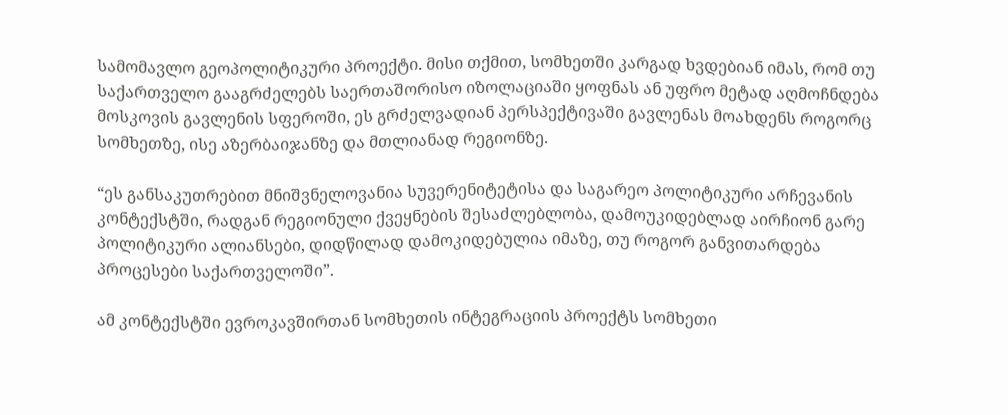სამომავლო გეოპოლიტიკური პროექტი. მისი თქმით, სომხეთში კარგად ხვდებიან იმას, რომ თუ საქართველო გააგრძელებს საერთაშორისო იზოლაციაში ყოფნას ან უფრო მეტად აღმოჩნდება მოსკოვის გავლენის სფეროში, ეს გრძელვადიან პერსპექტივაში გავლენას მოახდენს როგორც სომხეთზე, ისე აზერბაიჯანზე და მთლიანად რეგიონზე.

“ეს განსაკუთრებით მნიშვნელოვანია სუვერენიტეტისა და საგარეო პოლიტიკური არჩევანის კონტექსტში, რადგან რეგიონული ქვეყნების შესაძლებლობა, დამოუკიდებლად აირჩიონ გარე პოლიტიკური ალიანსები, დიდწილად დამოკიდებულია იმაზე, თუ როგორ განვითარდება პროცესები საქართველოში”.

ამ კონტექსტში ევროკავშირთან სომხეთის ინტეგრაციის პროექტს სომხეთი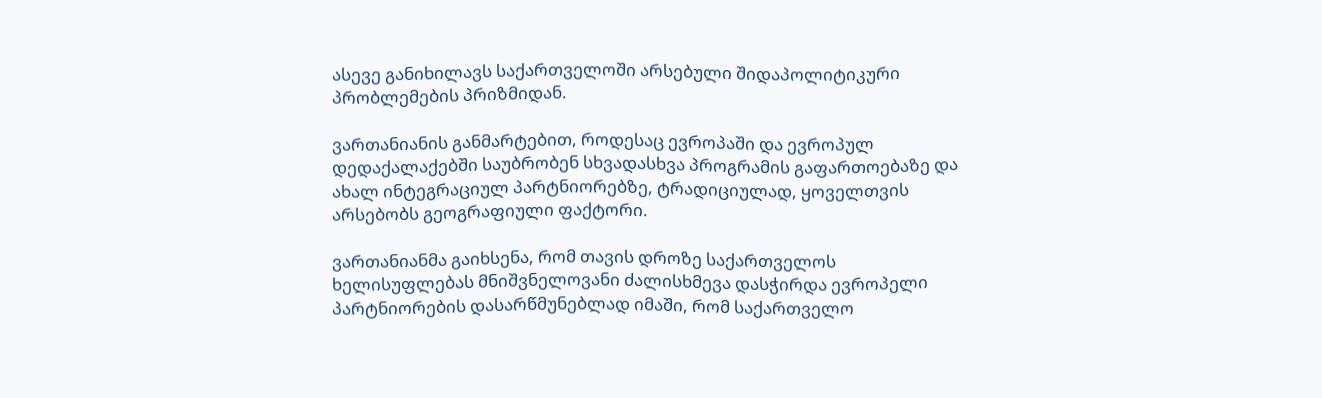ასევე განიხილავს საქართველოში არსებული შიდაპოლიტიკური პრობლემების პრიზმიდან.

ვართანიანის განმარტებით, როდესაც ევროპაში და ევროპულ დედაქალაქებში საუბრობენ სხვადასხვა პროგრამის გაფართოებაზე და ახალ ინტეგრაციულ პარტნიორებზე, ტრადიციულად, ყოველთვის არსებობს გეოგრაფიული ფაქტორი.

ვართანიანმა გაიხსენა, რომ თავის დროზე საქართველოს ხელისუფლებას მნიშვნელოვანი ძალისხმევა დასჭირდა ევროპელი პარტნიორების დასარწმუნებლად იმაში, რომ საქართველო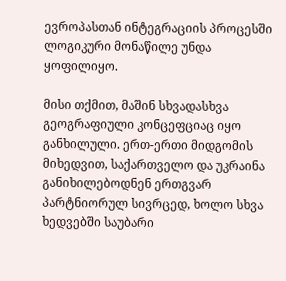ევროპასთან ინტეგრაციის პროცესში ლოგიკური მონაწილე უნდა ყოფილიყო.

მისი თქმით, მაშინ სხვადასხვა გეოგრაფიული კონცეფციაც იყო განხილული. ერთ-ერთი მიდგომის მიხედვით, საქართველო და უკრაინა განიხილებოდნენ ერთგვარ პარტნიორულ სივრცედ, ხოლო სხვა ხედვებში საუბარი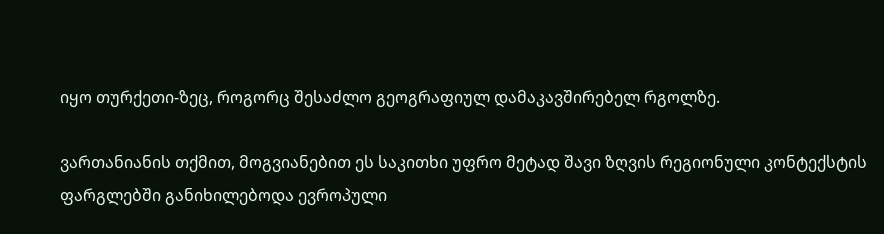იყო თურქეთი-ზეც, როგორც შესაძლო გეოგრაფიულ დამაკავშირებელ რგოლზე.

ვართანიანის თქმით, მოგვიანებით ეს საკითხი უფრო მეტად შავი ზღვის რეგიონული კონტექსტის ფარგლებში განიხილებოდა ევროპული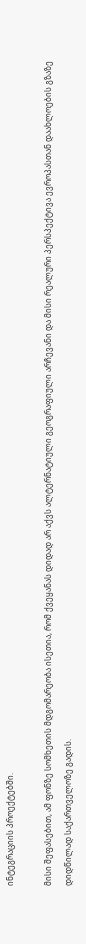ინტეგრაციის პროექტებში.

მისი შეფასებით, ამ ფონზე სომხეთის მდგომარეობა ისეთია, რომ ქვეყანას დიდად არ აქვს ალტერნატიული გეოგრაფიული არჩევანი და მისი რეალური პერსპექტივა ევროპასთან დაახლოების გზაზე დიდწილად საქართველოზე გადის.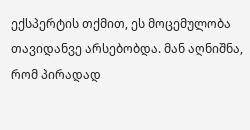ექსპერტის თქმით, ეს მოცემულობა თავიდანვე არსებობდა. მან აღნიშნა, რომ პირადად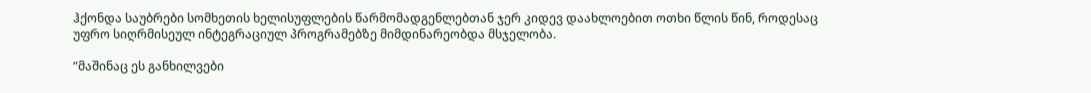ჰქონდა საუბრები სომხეთის ხელისუფლების წარმომადგენლებთან ჯერ კიდევ დაახლოებით ოთხი წლის წინ, როდესაც უფრო სიღრმისეულ ინტეგრაციულ პროგრამებზე მიმდინარეობდა მსჯელობა.

“მაშინაც ეს განხილვები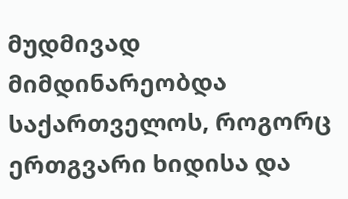მუდმივად მიმდინარეობდა საქართველოს, როგორც ერთგვარი ხიდისა და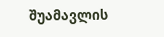შუამავლის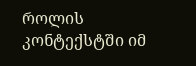როლის კონტექსტში იმ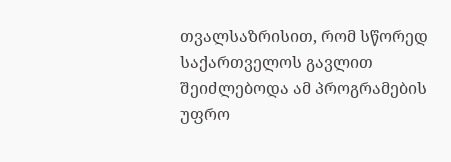თვალსაზრისით, რომ სწორედ საქართველოს გავლით შეიძლებოდა ამ პროგრამების უფრო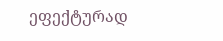ეფექტურად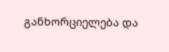განხორციელება და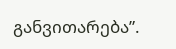განვითარება”.